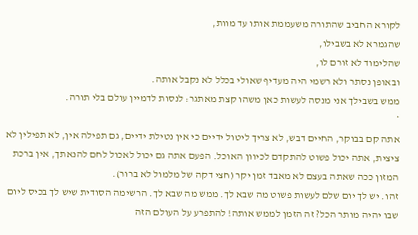לקורא החביב שהתורה משעממת אותו עד מוות,
שהגמרא לא בשבילו,
שהלימוד לא זורם לו,
ובאופן נסתר ולא רשמי היה מעדיף שאולי בכלל לא נקבל אותה.
ממש בשבילך אני מנסה לעשות כאן משהו קצת מאתגר: לנסות לדמיין עולם בלי תורה.
*
אתה קם בבוקר, החיים דבש, לא צריך ליטול ידיים כי אין נטילת ידיים, גם תפילה אין, לא תפילין לא ציצית, אתה יכול פשוט להתקדם לכיוון האוכל. הפעם אתה גם יכול לאכול לחם להנאתך, אין ברכת המזון ככה שאתה בעצם לא מאבד זמן יקר (חצי דקה של מלמול לא ברור).
זהו. יש לך יום שלם לעשות פשוט מה שבא לך. ממש מה שבא לך. הרשימה הסודית שיש לך בכיס ליום שבו יהיה מותר הכל? זה הזמן לממש אותה! להתפרע על העולם הזה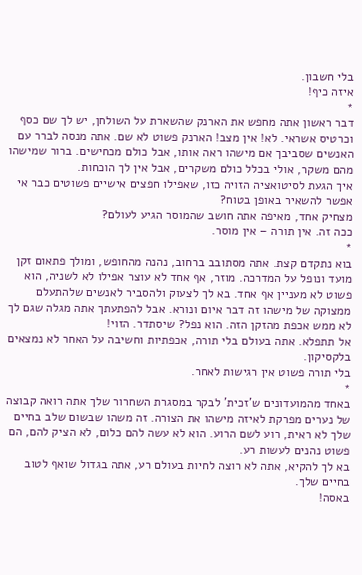בלי חשבון.
איזה כיף!
*
דבר ראשון אתה מחפש את הארנק שהשארת על השולחן, יש לך שם כסף וכרטיס אשראי. לא! אין מצב! הארנק פשוט לא שם. אתה מנסה לברר עם האנשים שסביבך אם מישהו ראה אותו, אבל כולם מכחישים. ברור שמישהו מהם משקר, אולי בכלל כולם משקרים, אבל אין לך הוכחות.
איך הגעת לסיטואציה הזויה כזו, שאפילו חפצים אישיים פשוטים כבר אי אפשר להשאיר באופן בטוח?
מצחיק אחד, מאיפה אתה חושב שהמוסר הגיע לעולם?
ככה זה. אין תורה – אין מוסר.
*
בוא נתקדם קצת. אתה מסתובב ברחוב, נהנה מהחופש, ומולך פתאום זקן מועד ונופל על המדרכה. מוזר, אף אחד לא עוצר אפילו לא לשניה, הוא פשוט לא מעניין אף אחד. בא לך לצעוק ולהסביר לאנשים שלהתעלם ממצוקה של מישהו זה דבר איום ונורא. אבל להפתעתך אתה מגלה שגם לך לא ממש אכפת מהזקן הזה. הוא נפל? שיסתדר. הזוי!
אל תתפלא. אתה בעולם בלי תורה, אכפתיות וחשיבה על האחר לא נמצאים בלקסיקון.
בלי תורה פשוט אין רגישות לאחר.
*
באחד מהמועדונים ש'זכית' לבקר במסגרת השחרור שלך אתה רואה קבוצה של נערים מפרקת לאיזה מישהו את הצורה. זה משהו שבשום שלב בחיים שלך לא ראית, רוע לשם הרוע. הוא לא עשה להם כלום, לא הציק להם, הם פשוט נהנים לעשות רע.
בא לך להקיא, אתה לא רוצה לחיות בעולם רע, אתה בגדול שואף לטוב בחיים שלך.
באסה!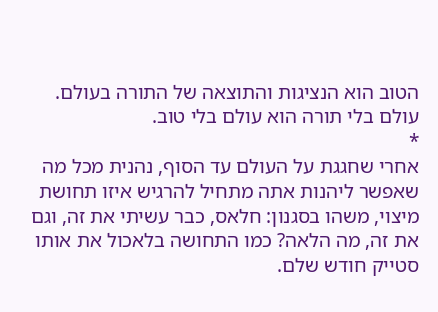הטוב הוא הנציגות והתוצאה של התורה בעולם.
עולם בלי תורה הוא עולם בלי טוב.
*
אחרי שחגגת על העולם עד הסוף, נהנית מכל מה שאפשר ליהנות אתה מתחיל להרגיש איזו תחושת מיצוי, משהו בסגנון: חלאס, כבר עשיתי את זה, וגם את זה, מה הלאה? כמו התחושה בלאכול את אותו סטייק חודש שלם.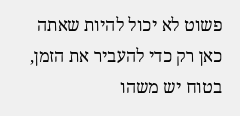פשוט לא יכול להיות שאתה כאן רק כדי להעביר את הזמן, בטוח יש משהו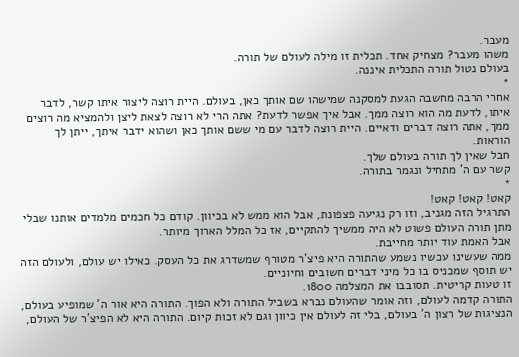מעבר.
משהו מעבר? מצחיק אחד. תכלית זו מילה לעולם של תורה.
בעולם נטול תורה התכלית איננה.
*
אחרי הרבה מחשבה הגעת למסקנה שמישהו שם אותך כאן, בעולם. היית רוצה ליצור איתו קשר, לדבר איתו, לדעת מה הוא רוצה ממך. אבל איך אפשר לדעת? אתה הרי לא רוצה לצאת ליצן ולהמציא מה רוצים ממך, אתה רוצה דברים ודאיים. היית רוצה לדבר עם מי ששם אותך כאן ושהוא ידבר איתך, ייתן לך הוראות.
חבל שאין לך תורה בעולם שלך.
קשר עם ה' מתחיל ונגמר בתורה.
*
קאט! קאט! קאט!
התרגיל הזה מגניב, וזו רק נגיעה פצפונת, אבל הוא ממש לא בכיוון. קודם כל חכמים מלמדים אותנו שבלי מתן תורה העולם פשוט לא היה ממשיך להתקיים, אז כל המלל הארוך מיותר.
אבל האמת עוד יותר מחייבת.
ממה שעשינו עכשיו נשמע שהתורה היא פיצ'ר מטורף שמשדרג את כל העסק. כאילו יש עולם, ולעולם הזה יש תוסף שמכניס בו כל מיני דברים חשובים וחיוניים.
זו טעות קריטית. תסובבו את המצלמה 1800.
התורה קדמה לעולם, וזה אומר שהעולם נברא בשביל התורה ולא הפוך. התורה היא אור ה' שמופיע בעולם, הנציגות של רצון ה' בעולם, בלי זה לעולם אין כיוון וגם לא זכות קיום. התורה היא לא הפיצ'ר של העולם,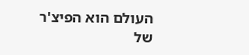העולם הוא הפיצ'ר של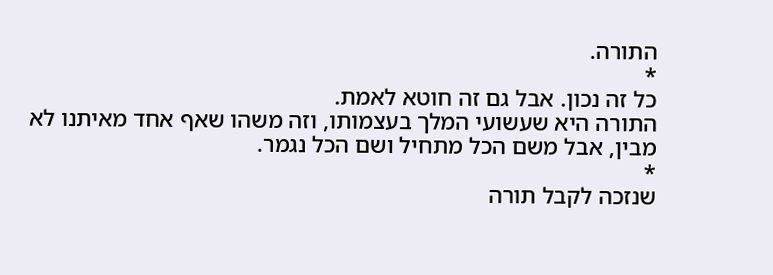התורה.
*
כל זה נכון. אבל גם זה חוטא לאמת.
התורה היא שעשועי המלך בעצמותו, וזה משהו שאף אחד מאיתנו לא מבין, אבל משם הכל מתחיל ושם הכל נגמר.
*
שנזכה לקבל תורה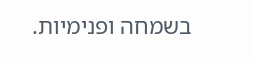בשמחה ופנימיות.